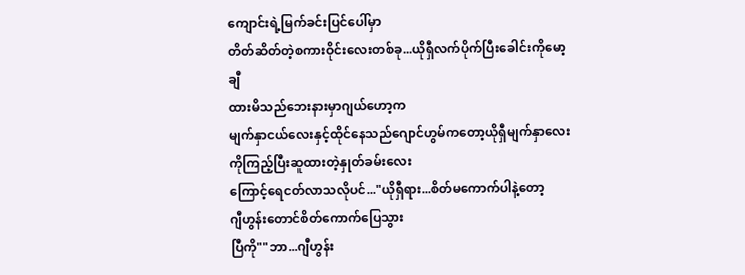ကျောင်းရဲ့မြက်ခင်းပြင်ပေါ်မှာ
တိတ်ဆိတ်တဲ့စကားဝိုင်းလေးတစ်ခု...ယိုရှီလက်ပိုက်ပြီးခေါင်းကိုမော့ချီ
ထားမိသည်ဘေးနားမှာဂျယ်ဟော့က
မျက်နှာငယ်လေးနှင့်ထိုင်နေသည်ဂျောင်ဟွမ်ကတော့ယိုရှီမျက်နှာလေး
ကိုကြည့်ပြီးဆူထားတဲ့နှုတ်ခမ်းလေး
ကြောင့်ရေငတ်လာသလိုပင်..."ယိုရှီရား...စိတ်မကောက်ပါနဲ့တော့
ဂျီဟွန်းတောင်စိတ်ကောက်ပြေသွား
ပြီကို""ဘာ...ဂျီဟွန်း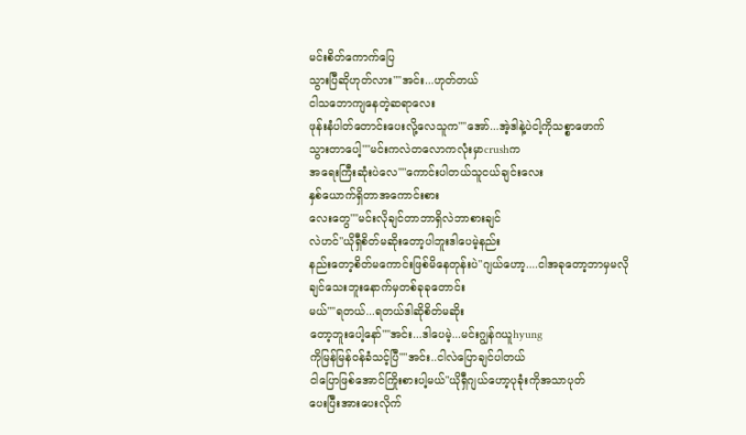မင်းစိတ်ကောက်ပြေ
သွားပြီဆိုဟုတ်လား""အင်း...ဟုတ်တယ်
ငါသဘောကျနေတဲ့ဆရာလေး
ဖုန်းနံပါတ်တောင်းပေးလို့လေသူက""အော်...အဲ့ဒါနဲ့ပဲငါ့ကိုသစ္စာဖောက်
သွားတာပေါ့""မင်းကလဲတလောကလုံးမှာcrushက
အရေးကြီးဆုံးပဲလေ""ကောင်းပါတယ်သူငယ်ချင်းလေး
နှစ်ယောက်ရှိတာအကောင်းစား
လေးတွေ""မင်းလိုချင်တာဘာရှိလဲဘာစားချင်
လဲဟင်"ယိုရှီစိတ်မဆိုးတော့ပါဘူးဒါပေမဲ့နည်း
နည်းတော့စိတ်မကောင်းဖြစ်မိနေတုန်းပဲ"ဂျယ်ဟော့....ငါအခုတော့ဘာမှမလို
ချင်သေးဘူးနောက်မှတစ်ခုခုတောင်း
မယ်""ရတယ်...ရတယ်ဒါဆိုစိတ်မဆိုး
တော့ဘူးပေါ့နော်""အင်း...ဒါပေမဲ့...မင်းဂျွန်ဂယူhyung
ကိုမြန်မြန်ဝန်ခံသင့်ပြီ""အင်း..ငါလဲပြောချင်ပါတယ်
ငါပြောဖြစ်အောင်ကြိုးစားပါ့မယ်"ယိုရှီဂျယ်ဟော့ပုခုံးကိုအသာပုတ်
ပေးပြီးအားပေးလိုက်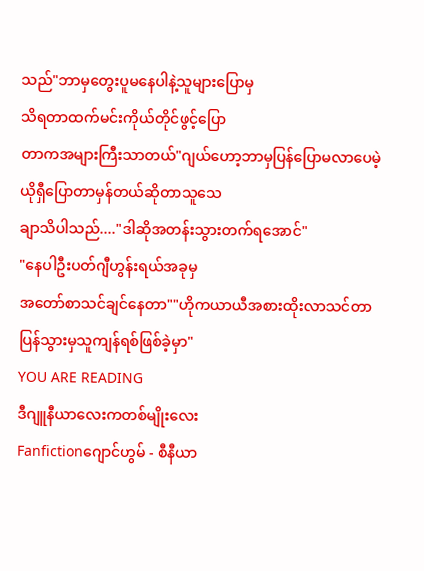သည်"ဘာမှတွေးပူမနေပါနဲ့သူများပြောမှ
သိရတာထက်မင်းကိုယ်တိုင်ဖွင့်ပြော
တာကအများကြီးသာတယ်"ဂျယ်ဟော့ဘာမှပြန်ပြောမလာပေမဲ့
ယိုရှီပြောတာမှန်တယ်ဆိုတာသူသေ
ချာသိပါသည်...."ဒါဆိုအတန်းသွားတက်ရအောင်"
"နေပါဦးပတ်ဂျီဟွန်းရယ်အခုမှ
အတော်စာသင်ချင်နေတာ""ဟိုကယာယီအစားထိုးလာသင်တာ
ပြန်သွားမှသူကျန်ရစ်ဖြစ်ခဲ့မှာ"
YOU ARE READING
ဒီဂျူနီယာလေးကတစ်မျိုးလေး
Fanfictionဂျောင်ဟွမ် - စီနီယာ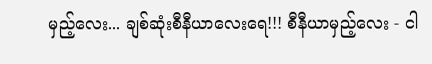မှည့်လေး... ချစ်ဆုံးစီနီယာလေးရေ!!! စီနီယာမှည့်လေး - ငါ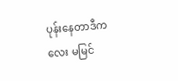ပုန်းနေတာဒီကလေး မမြင်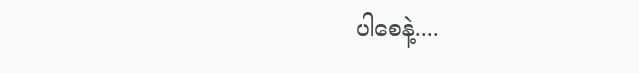ပါစေနဲ့....